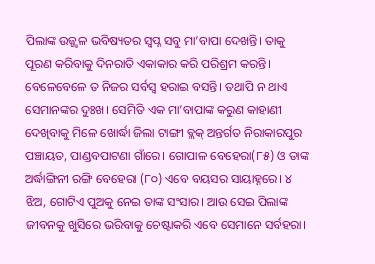ପିଲାଙ୍କ ଉଜ୍ଜ୍ୱଳ ଭବିଷ୍ୟତର ସ୍ବପ୍ନ ସବୁ ମା’ବାପା ଦେଖନ୍ତି। ତାକୁ ପୂରଣ କରିବାକୁ ଦିନରାତି ଏକାକାର କରି ପରିଶ୍ରମ କରନ୍ତି। ବେଳେବେଳେ ତ ନିଜର ସର୍ବସ୍ବ ହରାଇ ବସନ୍ତି। ତଥାପି ନ ଥାଏ ସେମାନଙ୍କର ଦୁଃଖ। ସେମିତି ଏକ ମା’ବାପାଙ୍କ କରୁଣ କାହାଣୀ ଦେଖିବାକୁ ମିଳେ ଖୋର୍ଦ୍ଧା ଜିଲା ଟାଙ୍ଗୀ ବ୍ଲକ୍ ଅନ୍ତର୍ଗତ ନିରାକାରପୁର ପଞ୍ଚାୟତ, ପାଣ୍ଡବପାଟଣା ଗାଁରେ। ଗୋପାଳ ବେହେରା(୮୫) ଓ ତାଙ୍କ ଅର୍ଦ୍ଧାଙ୍ଗିନୀ ରଙ୍ଗି ବେହେରା (୮୦) ଏବେ ବୟସର ସାୟାହ୍ନରେ। ୪ ଝିଅ, ଗୋଟିଏ ପୁଅକୁ ନେଇ ତାଙ୍କ ସଂସାର। ଆଉ ସେଇ ପିଲାଙ୍କ ଜୀବନକୁ ଖୁସିରେ ଭରିବାକୁ ଚେଷ୍ଟାକରି ଏବେ ସେମାନେ ସର୍ବହରା।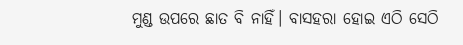ମୁଣ୍ଡ ଉପରେ ଛାତ ବି ନାହିଁ। ବାସହରା ହୋଇ ଏଠି ସେଠି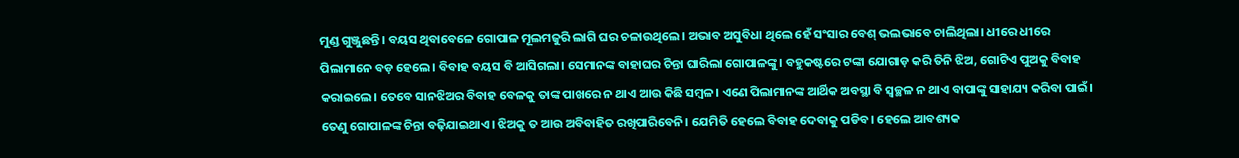ମୁଣ୍ଡ ଗୁଞ୍ଜୁଛନ୍ତି। ବୟସ ଥିବାବେଳେ ଗୋପାଳ ମୂଲମଜୁରି ଲାଗି ଘର ଚଳାଉଥିଲେ। ଅଭାବ ଅସୁବିଧା ଥିଲେ ହେଁ ସଂସାର ବେଶ୍ ଭଲଭାବେ ଚାଲିଥିଲା। ଧୀରେ ଧୀରେ ପିଲାମାନେ ବଡ଼ ହେଲେ। ବିବାହ ବୟସ ବି ଆସିଗଲା। ସେମାନଙ୍କ ବାହାଘର ଚିନ୍ତା ଘାରିଲା ଗୋପାଳଙ୍କୁ। ବହୁକଷ୍ଟରେ ଟଙ୍କା ଯୋଗାଡ଼ କରି ତିନି ଝିଅ, ଗୋଟିଏ ପୁଅକୁ ବିବାହ କରାଇଲେ। ତେବେ ସାନଝିଅର ବିବାହ ବେଳକୁ ତାଙ୍କ ପାଖରେ ନ ଥାଏ ଆଉ କିଛି ସମ୍ବଳ। ଏଣେ ପିଲାମାନଙ୍କ ଆର୍ଥିକ ଅବସ୍ଥା ବି ସ୍ବଚ୍ଛଳ ନ ଥାଏ ବାପାଙ୍କୁ ସାହାଯ୍ୟ କରିବା ପାଇଁ। ତେଣୁ ଗୋପାଳଙ୍କ ଚିନ୍ତା ବଢ଼ିଯାଇଥାଏ। ଝିଅକୁ ତ ଆଉ ଅବିବାହିତ ରଖିପାରିବେନି। ଯେମିତି ହେଲେ ବିବାହ ଦେବାକୁ ପଡିବ। ହେଲେ ଆବଶ୍ୟକ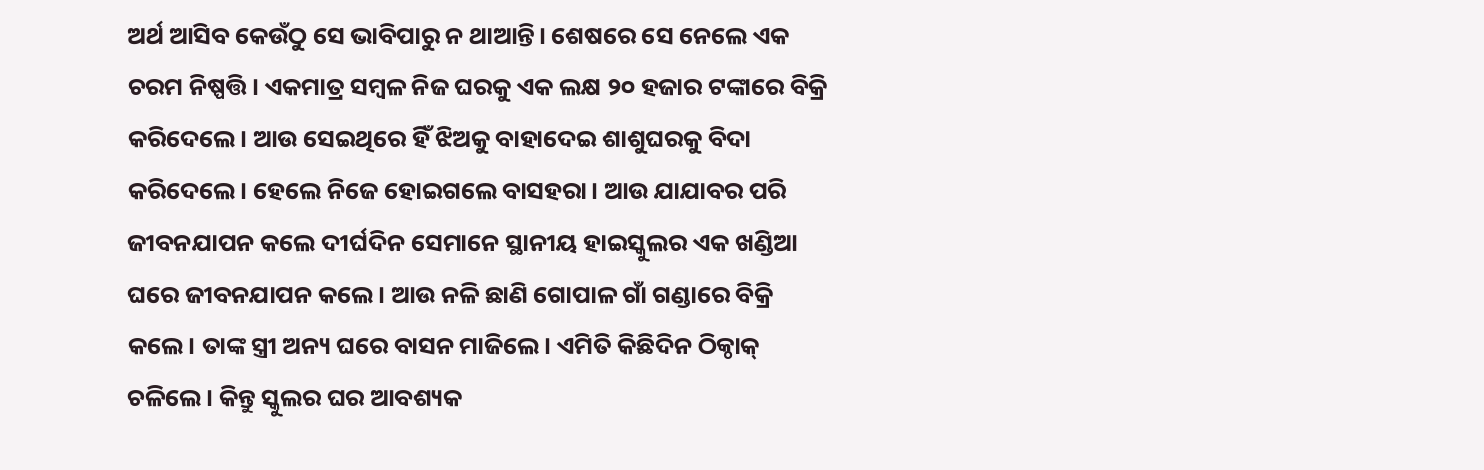ଅର୍ଥ ଆସିବ କେଉଁଠୁ ସେ ଭାବିପାରୁ ନ ଥାଆନ୍ତି। ଶେଷରେ ସେ ନେଲେ ଏକ ଚରମ ନିଷ୍ପତ୍ତି। ଏକମାତ୍ର ସମ୍ବଳ ନିଜ ଘରକୁ ଏକ ଲକ୍ଷ ୨୦ ହଜାର ଟଙ୍କାରେ ବିକ୍ରି କରିଦେଲେ। ଆଉ ସେଇଥିରେ ହିଁ ଝିଅକୁ ବାହାଦେଇ ଶାଶୁଘରକୁ ବିଦା କରିଦେଲେ। ହେଲେ ନିଜେ ହୋଇଗଲେ ବାସହରା। ଆଉ ଯାଯାବର ପରି ଜୀବନଯାପନ କଲେ ଦୀର୍ଘଦିନ ସେମାନେ ସ୍ଥାନୀୟ ହାଇସ୍କୁଲର ଏକ ଖଣ୍ଡିଆ ଘରେ ଜୀବନଯାପନ କଲେ। ଆଉ ନଳି ଛାଣି ଗୋପାଳ ଗାଁ ଗଣ୍ଡାରେ ବିକ୍ରି କଲେ। ତାଙ୍କ ସ୍ତ୍ରୀ ଅନ୍ୟ ଘରେ ବାସନ ମାଜିଲେ। ଏମିତି କିଛିଦିନ ଠିକ୍ଠାକ୍ ଚଳିଲେ। କିନ୍ତୁ ସ୍କୁଲର ଘର ଆବଶ୍ୟକ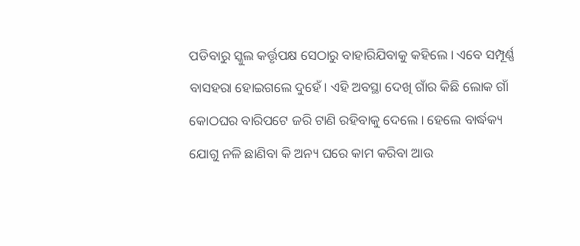ପଡିବାରୁ ସ୍କୁଲ କର୍ତ୍ତୃପକ୍ଷ ସେଠାରୁ ବାହାରିଯିବାକୁ କହିଲେ। ଏବେ ସମ୍ପୂର୍ଣ୍ଣ ବାସହରା ହୋଇଗଲେ ଦୁହେଁ। ଏହି ଅବସ୍ଥା ଦେଖି ଗାଁର କିଛି ଲୋକ ଗାଁ କୋଠଘର ବାରିପଟେ ଜରି ଟାଣି ରହିବାକୁ ଦେଲେ। ହେଲେ ବାର୍ଦ୍ଧକ୍ୟ ଯୋଗୁ ନଳି ଛାଣିବା କି ଅନ୍ୟ ଘରେ କାମ କରିବା ଆଉ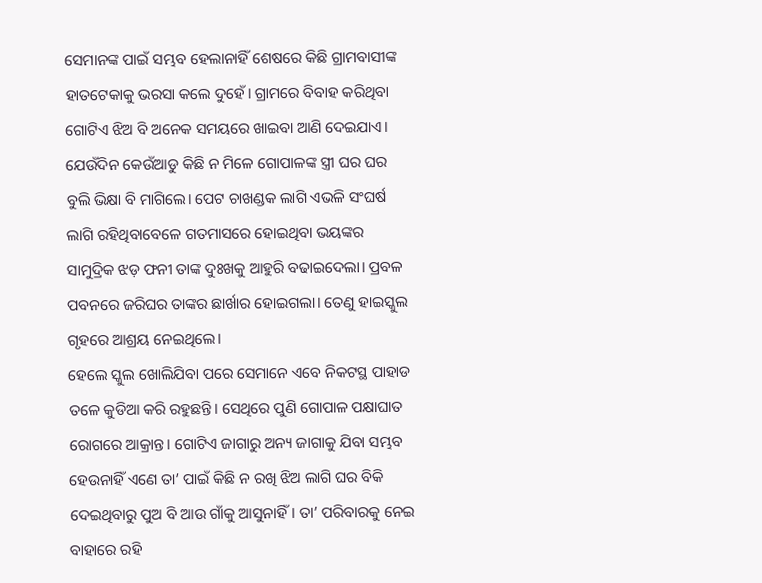ସେମାନଙ୍କ ପାଇଁ ସମ୍ଭବ ହେଲାନାହିଁ ଶେଷରେ କିଛି ଗ୍ରାମବାସୀଙ୍କ ହାତଟେକାକୁ ଭରସା କଲେ ଦୁହେଁ। ଗ୍ରାମରେ ବିବାହ କରିଥିବା ଗୋଟିଏ ଝିଅ ବି ଅନେକ ସମୟରେ ଖାଇବା ଆଣି ଦେଇଯାଏ। ଯେଉଁଦିନ କେଉଁଆଡୁ କିଛି ନ ମିଳେ ଗୋପାଳଙ୍କ ସ୍ତ୍ରୀ ଘର ଘର ବୁଲି ଭିକ୍ଷା ବି ମାଗିଲେ। ପେଟ ଚାଖଣ୍ଡକ ଲାଗି ଏଭଳି ସଂଘର୍ଷ ଲାଗି ରହିଥିବାବେଳେ ଗତମାସରେ ହୋଇଥିବା ଭୟଙ୍କର ସାମୁଦ୍ରିକ ଝଡ଼ ଫନୀ ତାଙ୍କ ଦୁଃଖକୁ ଆହୁରି ବଢାଇଦେଲା। ପ୍ରବଳ ପବନରେ ଜରିଘର ତାଙ୍କର ଛାର୍ଖାର ହୋଇଗଲା। ତେଣୁ ହାଇସ୍କୁଲ ଗୃହରେ ଆଶ୍ରୟ ନେଇଥିଲେ।
ହେଲେ ସ୍କୁଲ ଖୋଲିଯିବା ପରେ ସେମାନେ ଏବେ ନିକଟସ୍ଥ ପାହାଡ ତଳେ କୁଡିଆ କରି ରହୁଛନ୍ତି। ସେଥିରେ ପୁଣି ଗୋପାଳ ପକ୍ଷାଘାତ ରୋଗରେ ଆକ୍ରାନ୍ତ। ଗୋଟିଏ ଜାଗାରୁ ଅନ୍ୟ ଜାଗାକୁ ଯିବା ସମ୍ଭବ ହେଉନାହିଁ ଏଣେ ତା’ ପାଇଁ କିଛି ନ ରଖି ଝିଅ ଲାଗି ଘର ବିକି ଦେଇଥିବାରୁ ପୁଅ ବି ଆଉ ଗାଁକୁ ଆସୁନାହିଁ। ତା’ ପରିବାରକୁ ନେଇ ବାହାରେ ରହି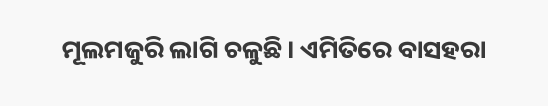ମୂଲମଜୁରି ଲାଗି ଚଳୁଛି। ଏମିତିରେ ବାସହରା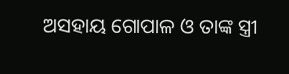ଅସହାୟ ଗୋପାଳ ଓ ତାଙ୍କ ସ୍ତ୍ରୀ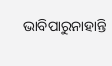ଭାବିପାରୁନାହାନ୍ତି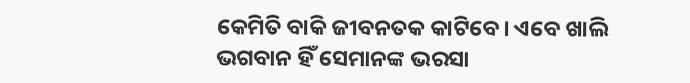କେମିତି ବାକି ଜୀବନତକ କାଟିବେ। ଏବେ ଖାଲି ଭଗବାନ ହିଁ ସେମାନଙ୍କ ଭରସା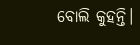ବୋଲି କୁହନ୍ତି।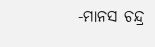-ମାନସ ଚନ୍ଦ୍ର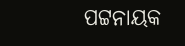ପଟ୍ଟନାୟକ